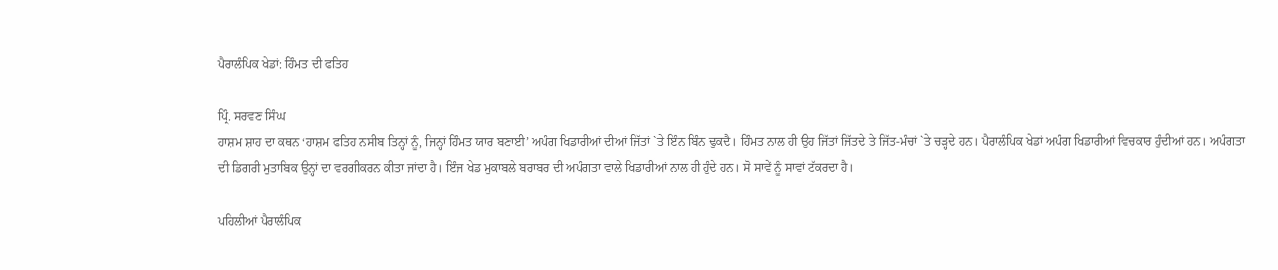ਪੈਰਾਲੰਪਿਕ ਖੇਡਾਂ: ਹਿੰਮਤ ਦੀ ਫਤਿਹ

ਪ੍ਰਿੰ. ਸਰਵਣ ਸਿੰਘ
ਹਾਸ਼ਮ ਸ਼ਾਹ ਦਾ ਕਥਨ ‘ਹਾਸ਼ਮ ਫਤਿਹ ਨਸੀਬ ਤਿਨ੍ਹਾਂ ਨੂੰ, ਜਿਨ੍ਹਾਂ ਹਿੰਮਤ ਯਾਰ ਬਣਾਈ’ ਅਪੰਗ ਖਿਡਾਰੀਆਂ ਦੀਆਂ ਜਿੱਤਾਂ `ਤੇ ਇੰਨ ਬਿੰਨ ਢੁਕਦੈ। ਹਿੰਮਤ ਨਾਲ ਹੀ ਉਹ ਜਿੱਤਾਂ ਜਿੱਤਦੇ ਤੇ ਜਿੱਤ-ਮੰਚਾਂ `ਤੇ ਚੜ੍ਹਦੇ ਹਨ। ਪੈਰਾਲੰਪਿਕ ਖੇਡਾਂ ਅਪੰਗ ਖਿਡਾਰੀਆਂ ਵਿਚਕਾਰ ਹੁੰਦੀਆਂ ਹਨ। ਅਪੰਗਤਾ ਦੀ ਡਿਗਰੀ ਮੁਤਾਬਿਕ ਉਨ੍ਹਾਂ ਦਾ ਵਰਗੀਕਰਨ ਕੀਤਾ ਜਾਂਦਾ ਹੈ। ਇੰਜ ਖੇਡ ਮੁਕਾਬਲੇ ਬਰਾਬਰ ਦੀ ਅਪੰਗਤਾ ਵਾਲੇ ਖਿਡਾਰੀਆਂ ਨਾਲ ਹੀ ਹੁੰਦੇ ਹਨ। ਸੋ ਸਾਵੇਂ ਨੂੰ ਸਾਵਾਂ ਟੱਕਰਦਾ ਹੈ।

ਪਹਿਲੀਆਂ ਪੈਰਾਲੰਪਿਕ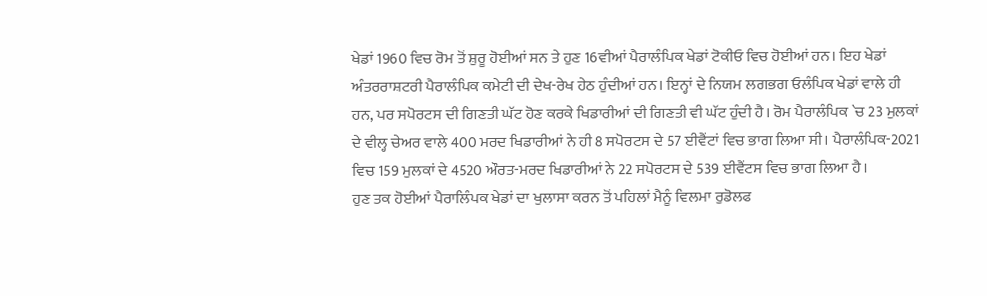ਖੇਡਾਂ 1960 ਵਿਚ ਰੋਮ ਤੋਂ ਸ਼ੁਰੂ ਹੋਈਆਂ ਸਨ ਤੇ ਹੁਣ 16ਵੀਆਂ ਪੈਰਾਲੰਪਿਕ ਖੇਡਾਂ ਟੋਕੀਓ ਵਿਚ ਹੋਈਆਂ ਹਨ। ਇਹ ਖੇਡਾਂ ਅੰਤਰਰਾਸ਼ਟਰੀ ਪੈਰਾਲੰਪਿਕ ਕਮੇਟੀ ਦੀ ਦੇਖ-ਰੇਖ ਹੇਠ ਹੁੰਦੀਆਂ ਹਨ। ਇਨ੍ਹਾਂ ਦੇ ਨਿਯਮ ਲਗਭਗ ਓਲੰਪਿਕ ਖੇਡਾਂ ਵਾਲੇ ਹੀ ਹਨ, ਪਰ ਸਪੋਰਟਸ ਦੀ ਗਿਣਤੀ ਘੱਟ ਹੋਣ ਕਰਕੇ ਖਿਡਾਰੀਆਂ ਦੀ ਗਿਣਤੀ ਵੀ ਘੱਟ ਹੁੰਦੀ ਹੈ। ਰੋਮ ਪੈਰਾਲੰਪਿਕ `ਚ 23 ਮੁਲਕਾਂ ਦੇ ਵੀਲ੍ਹ ਚੇਅਰ ਵਾਲੇ 400 ਮਰਦ ਖਿਡਾਰੀਆਂ ਨੇ ਹੀ 8 ਸਪੋਰਟਸ ਦੇ 57 ਈਵੈਂਟਾਂ ਵਿਚ ਭਾਗ ਲਿਆ ਸੀ। ਪੈਰਾਲੰਪਿਕ-2021 ਵਿਚ 159 ਮੁਲਕਾਂ ਦੇ 4520 ਔਰਤ-ਮਰਦ ਖਿਡਾਰੀਆਂ ਨੇ 22 ਸਪੋਰਟਸ ਦੇ 539 ਈਵੈਂਟਸ ਵਿਚ ਭਾਗ ਲਿਆ ਹੈ।
ਹੁਣ ਤਕ ਹੋਈਆਂ ਪੈਰਾਲਿੰਪਕ ਖੇਡਾਂ ਦਾ ਖੁਲਾਸਾ ਕਰਨ ਤੋਂ ਪਹਿਲਾਂ ਮੈਨੂੰ ਵਿਲਮਾ ਰੁਡੋਲਫ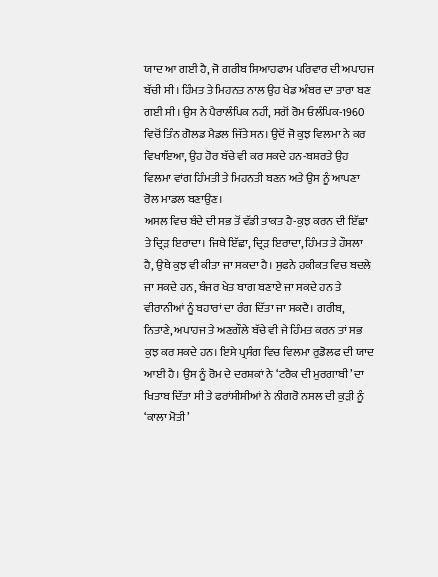ਯਾਦ ਆ ਗਈ ਹੈ, ਜੋ ਗਰੀਬ ਸਿਆਹਫਾਮ ਪਰਿਵਾਰ ਦੀ ਅਪਾਹਜ ਬੱਚੀ ਸੀ। ਹਿੰਮਤ ਤੇ ਮਿਹਨਤ ਨਾਲ ਉਹ ਖੇਡ ਅੰਬਰ ਦਾ ਤਾਰਾ ਬਣ ਗਈ ਸੀ। ਉਸ ਨੇ ਪੈਰਾਲੰਪਿਕ ਨਹੀਂ, ਸਗੋਂ ਰੋਮ ਓਲੰਪਿਕ-1960 ਵਿਚੋਂ ਤਿੰਨ ਗੋਲਡ ਮੈਡਲ ਜਿੱਤੇ ਸਨ। ਉਦੋਂ ਜੋ ਕੁਝ ਵਿਲਮਾ ਨੇ ਕਰ ਵਿਖਾਇਆ, ਉਹ ਹੋਰ ਬੱਚੇ ਵੀ ਕਰ ਸਕਦੇ ਹਨ-ਬਸ਼ਰਤੇ ਉਹ ਵਿਲਮਾ ਵਾਂਗ ਹਿੰਮਤੀ ਤੇ ਮਿਹਨਤੀ ਬਣਨ ਅਤੇ ਉਸ ਨੂੰ ਆਪਣਾ ਰੋਲ ਮਾਡਲ ਬਣਾਉਣ।
ਅਸਲ ਵਿਚ ਬੰਦੇ ਦੀ ਸਭ ਤੋਂ ਵੱਡੀ ਤਾਕਤ ਹੈ-ਕੁਝ ਕਰਨ ਦੀ ਇੱਛਾ ਤੇ ਦ੍ਰਿੜ ਇਰਾਦਾ। ਜਿਥੇ ਇੱਛਾ, ਦ੍ਰਿੜ ਇਰਾਦਾ, ਹਿੰਮਤ ਤੇ ਹੌਸਲਾ ਹੈ, ਉਥੇ ਕੁਝ ਵੀ ਕੀਤਾ ਜਾ ਸਕਦਾ ਹੈ। ਸੁਫਨੇ ਹਕੀਕਤ ਵਿਚ ਬਦਲੇ ਜਾ ਸਕਦੇ ਹਨ, ਬੰਜਰ ਖੇਤ ਬਾਗ ਬਣਾਏ ਜਾ ਸਕਦੇ ਹਨ ਤੇ ਵੀਰਾਨੀਆਂ ਨੂੰ ਬਹਾਰਾਂ ਦਾ ਰੰਗ ਦਿੱਤਾ ਜਾ ਸਕਦੈ। ਗਰੀਬ, ਨਿਤਾਣੇ, ਅਪਾਹਜ ਤੇ ਅਣਗੌਲੇ ਬੱਚੇ ਵੀ ਜੇ ਹਿੰਮਤ ਕਰਨ ਤਾਂ ਸਭ ਕੁਝ ਕਰ ਸਕਦੇ ਹਨ। ਇਸੇ ਪ੍ਰਸੰਗ ਵਿਚ ਵਿਲਮਾ ਰੁਡੋਲਫ ਦੀ ਯਾਦ ਆਈ ਹੈ। ਉਸ ਨੂੰ ਰੋਮ ਦੇ ਦਰਸ਼ਕਾਂ ਨੇ ‘ਟਰੈਕ ਦੀ ਮੁਰਗਾਬੀ’ ਦਾ ਖਿਤਾਬ ਦਿੱਤਾ ਸੀ ਤੇ ਫਰਾਂਸੀਸੀਆਂ ਨੇ ਨੀਗਰੋ ਨਸਲ ਦੀ ਕੁੜੀ ਨੂੰ ‘ਕਾਲਾ ਮੋਤੀ’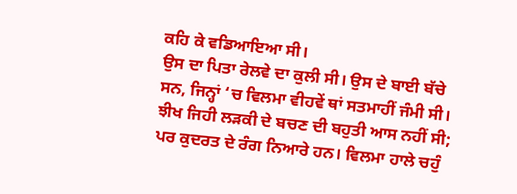ਕਹਿ ਕੇ ਵਡਿਆਇਆ ਸੀ।
ਉਸ ਦਾ ਪਿਤਾ ਰੇਲਵੇ ਦਾ ਕੁਲੀ ਸੀ। ਉਸ ਦੇ ਬਾਈ ਬੱਚੇ ਸਨ, ਜਿਨ੍ਹਾਂ ‘ਚ ਵਿਲਮਾ ਵੀਹਵੇਂ ਥਾਂ ਸਤਮਾਹੀਂ ਜੰਮੀ ਸੀ। ਝੀਖ ਜਿਹੀ ਲੜਕੀ ਦੇ ਬਚਣ ਦੀ ਬਹੁਤੀ ਆਸ ਨਹੀਂ ਸੀ; ਪਰ ਕੁਦਰਤ ਦੇ ਰੰਗ ਨਿਆਰੇ ਹਨ। ਵਿਲਮਾ ਹਾਲੇ ਚਹੁੰ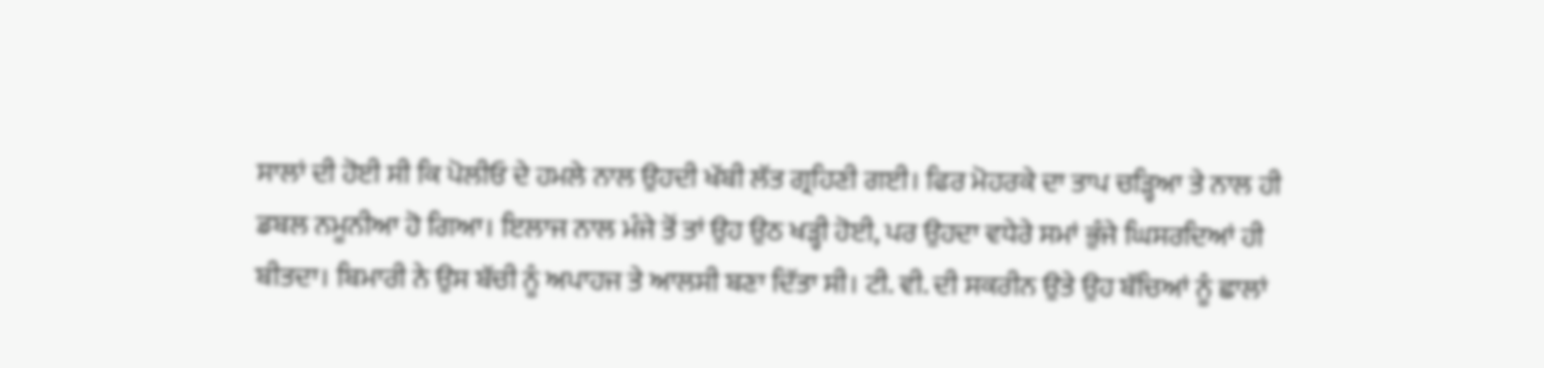ਸਾਲਾਂ ਦੀ ਹੋਈ ਸੀ ਕਿ ਪੋਲੀਓ ਦੇ ਹਮਲੇ ਨਾਲ ਉਹਦੀ ਖੱਬੀ ਲੱਤ ਗ੍ਰਹਿਣੀ ਗਈ। ਫਿਰ ਮੋਹਰਕੇ ਦਾ ਤਾਪ ਚੜ੍ਹਿਆ ਤੇ ਨਾਲ ਹੀ ਡਬਲ ਨਮੂਨੀਆ ਹੋ ਗਿਆ। ਇਲਾਜ ਨਾਲ ਮੰਜੇ ਤੋਂ ਤਾਂ ਉਹ ਉਠ ਖੜ੍ਹੀ ਹੋਈ, ਪਰ ਉਹਦਾ ਵਧੇਰੇ ਸਮਾਂ ਭੁੰਜੇ ਘਿਸਰਦਿਆਂ ਹੀ ਬੀਤਦਾ। ਬਿਮਾਰੀ ਨੇ ਉਸ ਬੱਚੀ ਨੂੰ ਅਪਾਹਜ ਤੇ ਆਲਸੀ ਬਣਾ ਦਿੱਤਾ ਸੀ। ਟੀ. ਵੀ. ਦੀ ਸਕਰੀਨ ਉਤੇ ਉਹ ਬੱਚਿਆਂ ਨੂੰ ਛਾਲਾਂ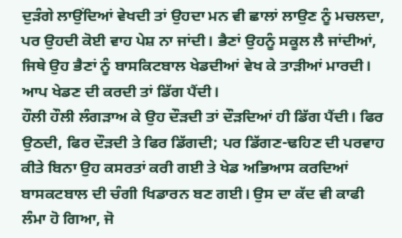ਦੁੜੰਗੇ ਲਾਉਂਦਿਆਂ ਵੇਖਦੀ ਤਾਂ ਉਹਦਾ ਮਨ ਵੀ ਛਾਲਾਂ ਲਾਉਣ ਨੂੰ ਮਚਲਦਾ, ਪਰ ਉਹਦੀ ਕੋਈ ਵਾਹ ਪੇਸ਼ ਨਾ ਜਾਂਦੀ। ਭੈਣਾਂ ਉਹਨੂੰ ਸਕੂਲ ਲੈ ਜਾਂਦੀਆਂ, ਜਿਥੇ ਉਹ ਭੈਣਾਂ ਨੂੰ ਬਾਸਕਿਟਬਾਲ ਖੇਡਦੀਆਂ ਵੇਖ ਕੇ ਤਾੜੀਆਂ ਮਾਰਦੀ। ਆਪ ਖੇਡਣ ਦੀ ਕਰਦੀ ਤਾਂ ਡਿੱਗ ਪੈਂਦੀ।
ਹੌਲੀ ਹੌਲੀ ਲੰਗੜਾਅ ਕੇ ਉਹ ਦੌੜਦੀ ਤਾਂ ਦੌੜਦਿਆਂ ਹੀ ਡਿੱਗ ਪੈਂਦੀ। ਫਿਰ ਉਠਦੀ, ਫਿਰ ਦੌੜਦੀ ਤੇ ਫਿਰ ਡਿੱਗਦੀ; ਪਰ ਡਿੱਗਣ-ਢਹਿਣ ਦੀ ਪਰਵਾਹ ਕੀਤੇ ਬਿਨਾ ਉਹ ਕਸਰਤਾਂ ਕਰੀ ਗਈ ਤੇ ਖੇਡ ਅਭਿਆਸ ਕਰਦਿਆਂ ਬਾਸਕਟਬਾਲ ਦੀ ਚੰਗੀ ਖਿਡਾਰਨ ਬਣ ਗਈ। ਉਸ ਦਾ ਕੱਦ ਵੀ ਕਾਫੀ ਲੰਮਾ ਹੋ ਗਿਆ, ਜੋ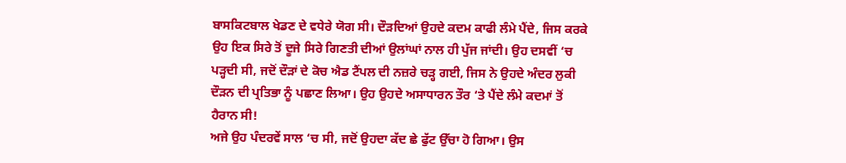ਬਾਸਕਿਟਬਾਲ ਖੇਡਣ ਦੇ ਵਧੇਰੇ ਯੋਗ ਸੀ। ਦੌੜਦਿਆਂ ਉਹਦੇ ਕਦਮ ਕਾਫੀ ਲੰਮੇ ਪੈਂਦੇ, ਜਿਸ ਕਰਕੇ ਉਹ ਇਕ ਸਿਰੇ ਤੋਂ ਦੂਜੇ ਸਿਰੇ ਗਿਣਤੀ ਦੀਆਂ ਉਲਾਂਘਾਂ ਨਾਲ ਹੀ ਪੁੱਜ ਜਾਂਦੀ। ਉਹ ਦਸਵੀਂ ‘ਚ ਪੜ੍ਹਦੀ ਸੀ, ਜਦੋਂ ਦੌੜਾਂ ਦੇ ਕੋਚ ਐਡ ਟੈਂਪਲ ਦੀ ਨਜ਼ਰੇ ਚੜ੍ਹ ਗਈ, ਜਿਸ ਨੇ ਉਹਦੇ ਅੰਦਰ ਲੁਕੀ ਦੌੜਨ ਦੀ ਪ੍ਰਤਿਭਾ ਨੂੰ ਪਛਾਣ ਲਿਆ। ਉਹ ਉਹਦੇ ਅਸਾਧਾਰਨ ਤੌਰ ‘ਤੇ ਪੈਂਦੇ ਲੰਮੇ ਕਦਮਾਂ ਤੋਂ ਹੈਰਾਨ ਸੀ!
ਅਜੇ ਉਹ ਪੰਦਰਵੇਂ ਸਾਲ ‘ਚ ਸੀ, ਜਦੋਂ ਉਹਦਾ ਕੱਦ ਛੇ ਫੁੱਟ ਉੱਚਾ ਹੋ ਗਿਆ। ਉਸ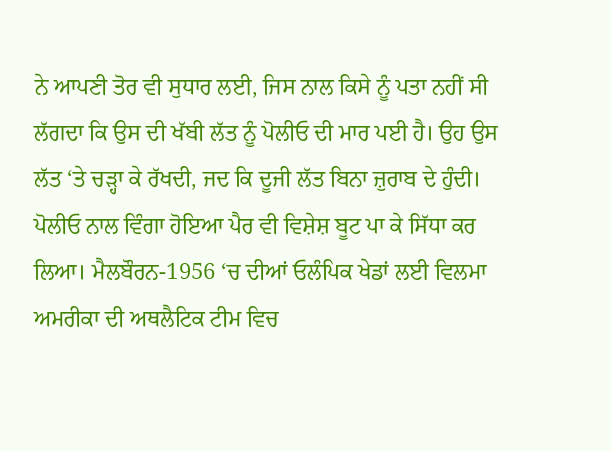ਨੇ ਆਪਣੀ ਤੋਰ ਵੀ ਸੁਧਾਰ ਲਈ, ਜਿਸ ਨਾਲ ਕਿਸੇ ਨੂੰ ਪਤਾ ਨਹੀਂ ਸੀ ਲੱਗਦਾ ਕਿ ਉਸ ਦੀ ਖੱਬੀ ਲੱਤ ਨੂੰ ਪੋਲੀਓ ਦੀ ਮਾਰ ਪਈ ਹੈ। ਉਹ ਉਸ ਲੱਤ ‘ਤੇ ਚੜ੍ਹਾ ਕੇ ਰੱਖਦੀ, ਜਦ ਕਿ ਦੂਜੀ ਲੱਤ ਬਿਨਾ ਜ਼ੁਰਾਬ ਦੇ ਹੁੰਦੀ। ਪੋਲੀਓ ਨਾਲ ਵਿੰਗਾ ਹੋਇਆ ਪੈਰ ਵੀ ਵਿਸ਼ੇਸ਼ ਬੂਟ ਪਾ ਕੇ ਸਿੱਧਾ ਕਰ ਲਿਆ। ਮੈਲਬੌਰਨ-1956 ‘ਚ ਦੀਆਂ ਓਲੰਪਿਕ ਖੇਡਾਂ ਲਈ ਵਿਲਮਾ ਅਮਰੀਕਾ ਦੀ ਅਥਲੈਟਿਕ ਟੀਮ ਵਿਚ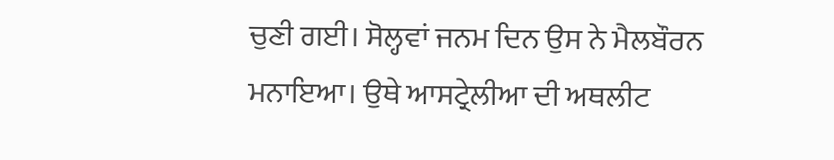ਚੁਣੀ ਗਈ। ਸੋਲ੍ਹਵਾਂ ਜਨਮ ਦਿਨ ਉਸ ਨੇ ਮੈਲਬੌਰਨ ਮਨਾਇਆ। ਉਥੇ ਆਸਟ੍ਰੇਲੀਆ ਦੀ ਅਥਲੀਟ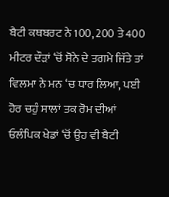ਬੈਟੀ ਕਥਬਰਟ ਨੇ 100, 200 ਤੇ 400 ਮੀਟਰ ਦੌੜਾਂ ‘ਚੋਂ ਸੋਨੇ ਦੇ ਤਗਮੇ ਜਿੱਤੇ ਤਾਂ ਵਿਲਮਾ ਨੇ ਮਨ ‘ਚ ਧਾਰ ਲਿਆ, ਪਈ ਹੋਰ ਚਹੁੰ ਸਾਲਾਂ ਤਕ ਰੋਮ ਦੀਆਂ ਓਲੰਪਿਕ ਖੇਡਾਂ ‘ਚੋਂ ਉਹ ਵੀ ਬੈਟੀ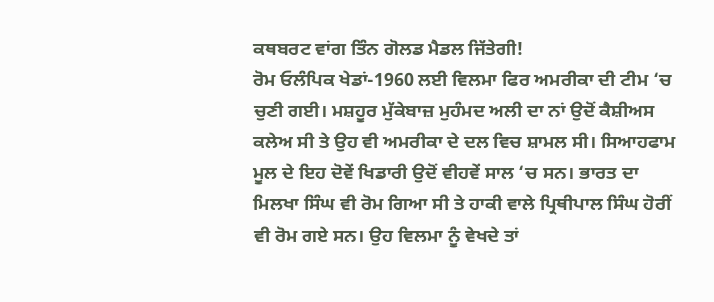ਕਥਬਰਟ ਵਾਂਗ ਤਿੰਨ ਗੋਲਡ ਮੈਡਲ ਜਿੱਤੇਗੀ!
ਰੋਮ ਓਲੰਪਿਕ ਖੇਡਾਂ-1960 ਲਈ ਵਿਲਮਾ ਫਿਰ ਅਮਰੀਕਾ ਦੀ ਟੀਮ ‘ਚ ਚੁਣੀ ਗਈ। ਮਸ਼ਹੂਰ ਮੁੱਕੇਬਾਜ਼ ਮੁਹੰਮਦ ਅਲੀ ਦਾ ਨਾਂ ਉਦੋਂ ਕੈਸ਼ੀਅਸ ਕਲੇਅ ਸੀ ਤੇ ਉਹ ਵੀ ਅਮਰੀਕਾ ਦੇ ਦਲ ਵਿਚ ਸ਼ਾਮਲ ਸੀ। ਸਿਆਹਫਾਮ ਮੂਲ ਦੇ ਇਹ ਦੋਵੇਂ ਖਿਡਾਰੀ ਉਦੋਂ ਵੀਹਵੇਂ ਸਾਲ ‘ਚ ਸਨ। ਭਾਰਤ ਦਾ ਮਿਲਖਾ ਸਿੰਘ ਵੀ ਰੋਮ ਗਿਆ ਸੀ ਤੇ ਹਾਕੀ ਵਾਲੇ ਪ੍ਰਿਥੀਪਾਲ ਸਿੰਘ ਹੋਰੀਂ ਵੀ ਰੋਮ ਗਏ ਸਨ। ਉਹ ਵਿਲਮਾ ਨੂੰ ਵੇਖਦੇ ਤਾਂ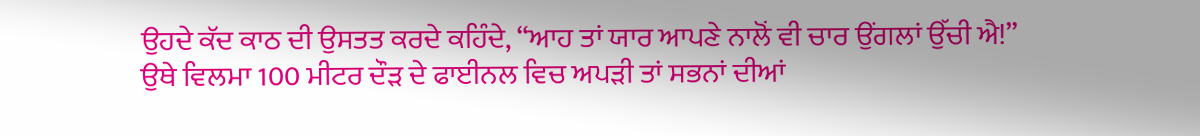ਉਹਦੇ ਕੱਦ ਕਾਠ ਦੀ ਉਸਤਤ ਕਰਦੇ ਕਹਿੰਦੇ, “ਆਹ ਤਾਂ ਯਾਰ ਆਪਣੇ ਨਾਲੋਂ ਵੀ ਚਾਰ ਉਂਗਲਾਂ ਉੱਚੀ ਐ!”
ਉਥੇ ਵਿਲਮਾ 100 ਮੀਟਰ ਦੌੜ ਦੇ ਫਾਈਨਲ ਵਿਚ ਅਪੜੀ ਤਾਂ ਸਭਨਾਂ ਦੀਆਂ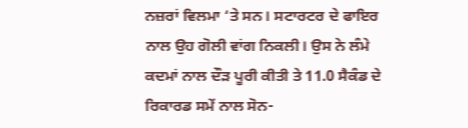ਨਜ਼ਰਾਂ ਵਿਲਮਾ ‘ਤੇ ਸਨ। ਸਟਾਰਟਰ ਦੇ ਫਾਇਰ ਨਾਲ ਉਹ ਗੋਲੀ ਵਾਂਗ ਨਿਕਲੀ। ਉਸ ਨੇ ਲੰਮੇ ਕਦਮਾਂ ਨਾਲ ਦੌੜ ਪੂਰੀ ਕੀਤੀ ਤੇ 11.0 ਸੈਕੰਡ ਦੇ ਰਿਕਾਰਡ ਸਮੇਂ ਨਾਲ ਸੋਨ-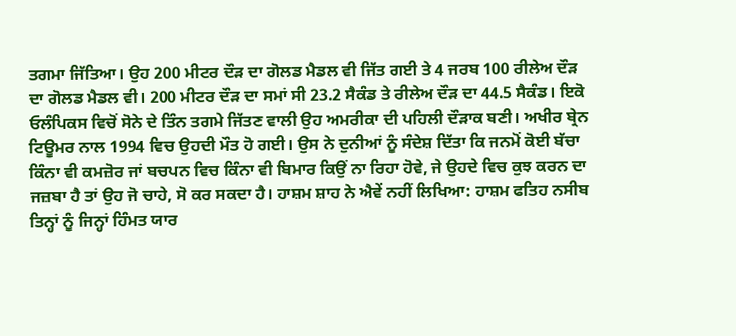ਤਗਮਾ ਜਿੱਤਿਆ। ਉਹ 200 ਮੀਟਰ ਦੌੜ ਦਾ ਗੋਲਡ ਮੈਡਲ ਵੀ ਜਿੱਤ ਗਈ ਤੇ 4 ਜਰਬ 100 ਰੀਲੇਅ ਦੌੜ ਦਾ ਗੋਲਡ ਮੈਡਲ ਵੀ। 200 ਮੀਟਰ ਦੌੜ ਦਾ ਸਮਾਂ ਸੀ 23.2 ਸੈਕੰਡ ਤੇ ਰੀਲੇਅ ਦੌੜ ਦਾ 44.5 ਸੈਕੰਡ। ਇਕੋ ਓਲੰਪਿਕਸ ਵਿਚੋਂ ਸੋਨੇ ਦੇ ਤਿੰਨ ਤਗਮੇ ਜਿੱਤਣ ਵਾਲੀ ਉਹ ਅਮਰੀਕਾ ਦੀ ਪਹਿਲੀ ਦੌੜਾਕ ਬਣੀ। ਅਖੀਰ ਬ੍ਰੇਨ ਟਿਊਮਰ ਨਾਲ 1994 ਵਿਚ ਉਹਦੀ ਮੌਤ ਹੋ ਗਈ। ਉਸ ਨੇ ਦੁਨੀਆਂ ਨੂੰ ਸੰਦੇਸ਼ ਦਿੱਤਾ ਕਿ ਜਨਮੋਂ ਕੋਈ ਬੱਚਾ ਕਿੰਨਾ ਵੀ ਕਮਜ਼ੋਰ ਜਾਂ ਬਚਪਨ ਵਿਚ ਕਿੰਨਾ ਵੀ ਬਿਮਾਰ ਕਿਉਂ ਨਾ ਰਿਹਾ ਹੋਵੇ, ਜੇ ਉਹਦੇ ਵਿਚ ਕੁਝ ਕਰਨ ਦਾ ਜਜ਼ਬਾ ਹੈ ਤਾਂ ਉਹ ਜੋ ਚਾਹੇ, ਸੋ ਕਰ ਸਕਦਾ ਹੈ। ਹਾਸ਼ਮ ਸ਼ਾਹ ਨੇ ਐਵੇਂ ਨਹੀਂ ਲਿਖਿਆ: ਹਾਸ਼ਮ ਫਤਿਹ ਨਸੀਬ ਤਿਨ੍ਹਾਂ ਨੂੰ ਜਿਨ੍ਹਾਂ ਹਿੰਮਤ ਯਾਰ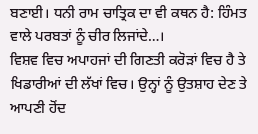ਬਣਾਈ। ਧਨੀ ਰਾਮ ਚਾਤ੍ਰਿਕ ਦਾ ਵੀ ਕਥਨ ਹੈ: ਹਿੰਮਤ ਵਾਲੇ ਪਰਬਤਾਂ ਨੂੰ ਚੀਰ ਲਿਜਾਂਦੇ…।
ਵਿਸ਼ਵ ਵਿਚ ਅਪਾਹਜਾਂ ਦੀ ਗਿਣਤੀ ਕਰੋੜਾਂ ਵਿਚ ਹੈ ਤੇ ਖਿਡਾਰੀਆਂ ਦੀ ਲੱਖਾਂ ਵਿਚ। ਉਨ੍ਹਾਂ ਨੂੰ ਉਤਸ਼ਾਹ ਦੇਣ ਤੇ ਆਪਣੀ ਹੋਂਦ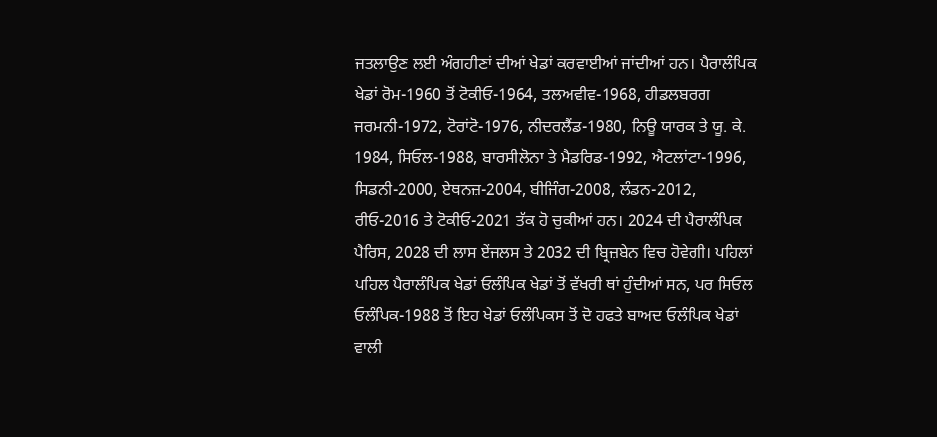ਜਤਲਾਉਣ ਲਈ ਅੰਗਹੀਣਾਂ ਦੀਆਂ ਖੇਡਾਂ ਕਰਵਾਈਆਂ ਜਾਂਦੀਆਂ ਹਨ। ਪੈਰਾਲੰਪਿਕ ਖੇਡਾਂ ਰੋਮ-1960 ਤੋਂ ਟੋਕੀਓ-1964, ਤਲਅਵੀਵ-1968, ਹੀਡਲਬਰਗ ਜਰਮਨੀ-1972, ਟੋਰਾਂਟੋ-1976, ਨੀਦਰਲੈਂਡ-1980, ਨਿਊ ਯਾਰਕ ਤੇ ਯੂ. ਕੇ. 1984, ਸਿਓਲ-1988, ਬਾਰਸੀਲੋਨਾ ਤੇ ਮੈਡਰਿਡ-1992, ਐਟਲਾਂਟਾ-1996, ਸਿਡਨੀ-2000, ਏਥਨਜ਼-2004, ਬੀਜਿੰਗ-2008, ਲੰਡਨ-2012, ਰੀਓ-2016 ਤੇ ਟੋਕੀਓ-2021 ਤੱਕ ਹੋ ਚੁਕੀਆਂ ਹਨ। 2024 ਦੀ ਪੈਰਾਲੰਪਿਕ ਪੈਰਿਸ, 2028 ਦੀ ਲਾਸ ਏਂਜਲਸ ਤੇ 2032 ਦੀ ਬ੍ਰਿਜ਼ਬੇਨ ਵਿਚ ਹੋਵੇਗੀ। ਪਹਿਲਾਂ ਪਹਿਲ ਪੈਰਾਲੰਪਿਕ ਖੇਡਾਂ ਓਲੰਪਿਕ ਖੇਡਾਂ ਤੋਂ ਵੱਖਰੀ ਥਾਂ ਹੁੰਦੀਆਂ ਸਨ, ਪਰ ਸਿਓਲ ਓਲੰਪਿਕ-1988 ਤੋਂ ਇਹ ਖੇਡਾਂ ਓਲੰਪਿਕਸ ਤੋਂ ਦੋ ਹਫਤੇ ਬਾਅਦ ਓਲੰਪਿਕ ਖੇਡਾਂ ਵਾਲੀ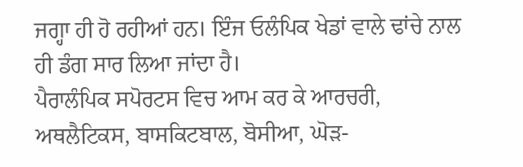ਜਗ੍ਹਾ ਹੀ ਹੋ ਰਹੀਆਂ ਹਨ। ਇੰਜ ਓਲੰਪਿਕ ਖੇਡਾਂ ਵਾਲੇ ਢਾਂਚੇ ਨਾਲ ਹੀ ਡੰਗ ਸਾਰ ਲਿਆ ਜਾਂਦਾ ਹੈ।
ਪੈਰਾਲੰਪਿਕ ਸਪੋਰਟਸ ਵਿਚ ਆਮ ਕਰ ਕੇ ਆਰਚਰੀ, ਅਥਲੈਟਿਕਸ, ਬਾਸਕਿਟਬਾਲ, ਬੋਸੀਆ, ਘੋੜ-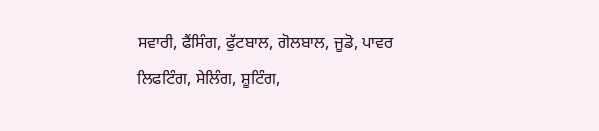ਸਵਾਰੀ, ਫੈਂਸਿੰਗ, ਫੁੱਟਬਾਲ, ਗੋਲਬਾਲ, ਜੂਡੋ, ਪਾਵਰ ਲਿਫਟਿੰਗ, ਸੇਲਿੰਗ, ਸ਼ੂਟਿੰਗ,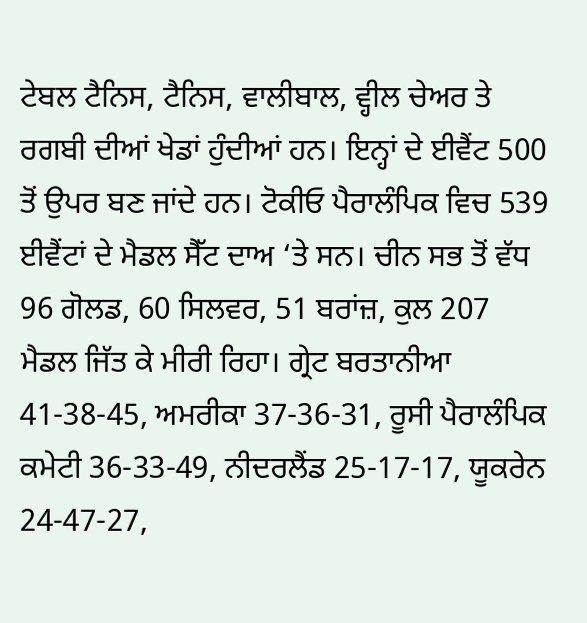ਟੇਬਲ ਟੈਨਿਸ, ਟੈਨਿਸ, ਵਾਲੀਬਾਲ, ਵ੍ਹੀਲ ਚੇਅਰ ਤੇ ਰਗਬੀ ਦੀਆਂ ਖੇਡਾਂ ਹੁੰਦੀਆਂ ਹਨ। ਇਨ੍ਹਾਂ ਦੇ ਈਵੈਂਟ 500 ਤੋਂ ਉਪਰ ਬਣ ਜਾਂਦੇ ਹਨ। ਟੋਕੀਓ ਪੈਰਾਲੰਪਿਕ ਵਿਚ 539 ਈਵੈਂਟਾਂ ਦੇ ਮੈਡਲ ਸੈੱਟ ਦਾਅ ‘ਤੇ ਸਨ। ਚੀਨ ਸਭ ਤੋਂ ਵੱਧ 96 ਗੋਲਡ, 60 ਸਿਲਵਰ, 51 ਬਰਾਂਜ਼, ਕੁਲ 207 ਮੈਡਲ ਜਿੱਤ ਕੇ ਮੀਰੀ ਰਿਹਾ। ਗ੍ਰੇਟ ਬਰਤਾਨੀਆ 41-38-45, ਅਮਰੀਕਾ 37-36-31, ਰੂਸੀ ਪੈਰਾਲੰਪਿਕ ਕਮੇਟੀ 36-33-49, ਨੀਦਰਲੈਂਡ 25-17-17, ਯੂਕਰੇਨ 24-47-27,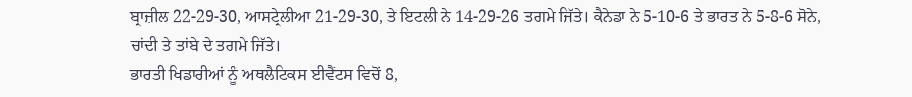ਬ੍ਰਾਜ਼ੀਲ 22-29-30, ਆਸਟ੍ਰੇਲੀਆ 21-29-30, ਤੇ ਇਟਲੀ ਨੇ 14-29-26 ਤਗਮੇ ਜਿੱਤੇ। ਕੈਨੇਡਾ ਨੇ 5-10-6 ਤੇ ਭਾਰਤ ਨੇ 5-8-6 ਸੋਨੇ, ਚਾਂਦੀ ਤੇ ਤਾਂਬੇ ਦੇ ਤਗਮੇ ਜਿੱਤੇ।
ਭਾਰਤੀ ਖਿਡਾਰੀਆਂ ਨੂੰ ਅਥਲੈਟਿਕਸ ਈਵੈਂਟਸ ਵਿਚੋਂ 8,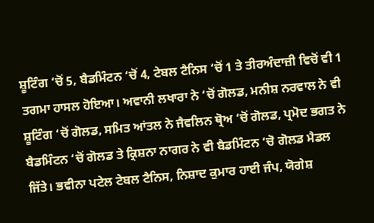ਸ਼ੂਟਿੰਗ ‘ਚੋਂ 5, ਬੈਡਮਿੰਟਨ ‘ਚੋਂ 4, ਟੇਬਲ ਟੈਨਿਸ ‘ਚੋਂ 1 ਤੇ ਤੀਰਅੰਦਾਜ਼ੀ ਵਿਚੋਂ ਵੀ 1 ਤਗਮਾ ਹਾਸਲ ਹੋਇਆ। ਅਵਾਨੀ ਲਖਾਰਾ ਨੇ ‘ਚੋਂ ਗੋਲਡ, ਮਨੀਸ਼ ਨਰਵਾਲ ਨੇ ਵੀ ਸ਼ੂਟਿੰਗ ‘ਚੋਂ ਗੋਲਡ, ਸਮਿਤ ਆਂਤਲ ਨੇ ਜੈਵਲਿਨ ਥ੍ਰੋਅ ‘ਚੋਂ ਗੋਲਡ, ਪ੍ਰਮੋਦ ਭਗਤ ਨੇ ਬੈਡਮਿੰਟਨ ‘ਚੋਂ ਗੋਲਡ ਤੇ ਕ੍ਰਿਸ਼ਨਾ ਨਾਗਰ ਨੇ ਵੀ ਬੈਡਮਿੰਟਨ ‘ਚੋ ਗੋਲਡ ਮੈਡਲ ਜਿੱਤੇ। ਭਵੀਨਾ ਪਟੇਲ ਟੇਬਲ ਟੈਨਿਸ, ਨਿਸ਼ਾਦ ਕੁਮਾਰ ਹਾਈ ਜੰਪ, ਯੋਗੇਸ਼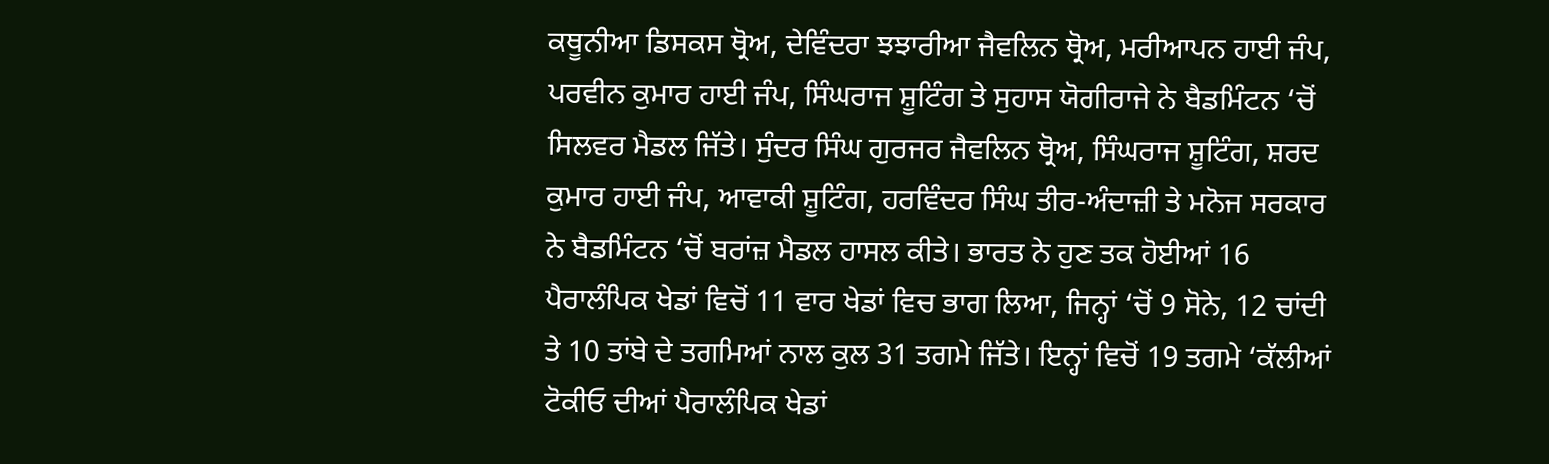ਕਥੂਨੀਆ ਡਿਸਕਸ ਥ੍ਰੋਅ, ਦੇਵਿੰਦਰਾ ਝਝਾਰੀਆ ਜੈਵਲਿਨ ਥ੍ਰੋਅ, ਮਰੀਆਪਨ ਹਾਈ ਜੰਪ, ਪਰਵੀਨ ਕੁਮਾਰ ਹਾਈ ਜੰਪ, ਸਿੰਘਰਾਜ ਸ਼ੂਟਿੰਗ ਤੇ ਸੁਹਾਸ ਯੋਗੀਰਾਜੇ ਨੇ ਬੈਡਮਿੰਟਨ ‘ਚੋਂ ਸਿਲਵਰ ਮੈਡਲ ਜਿੱਤੇ। ਸੁੰਦਰ ਸਿੰਘ ਗੁਰਜਰ ਜੈਵਲਿਨ ਥ੍ਰੋਅ, ਸਿੰਘਰਾਜ ਸ਼ੂਟਿੰਗ, ਸ਼ਰਦ ਕੁਮਾਰ ਹਾਈ ਜੰਪ, ਆਵਾਕੀ ਸ਼ੂਟਿੰਗ, ਹਰਵਿੰਦਰ ਸਿੰਘ ਤੀਰ-ਅੰਦਾਜ਼ੀ ਤੇ ਮਨੋਜ ਸਰਕਾਰ ਨੇ ਬੈਡਮਿੰਟਨ ‘ਚੋਂ ਬਰਾਂਜ਼ ਮੈਡਲ ਹਾਸਲ ਕੀਤੇ। ਭਾਰਤ ਨੇ ਹੁਣ ਤਕ ਹੋਈਆਂ 16 ਪੈਰਾਲੰਪਿਕ ਖੇਡਾਂ ਵਿਚੋਂ 11 ਵਾਰ ਖੇਡਾਂ ਵਿਚ ਭਾਗ ਲਿਆ, ਜਿਨ੍ਹਾਂ ‘ਚੋਂ 9 ਸੋਨੇ, 12 ਚਾਂਦੀ ਤੇ 10 ਤਾਂਬੇ ਦੇ ਤਗਮਿਆਂ ਨਾਲ ਕੁਲ 31 ਤਗਮੇ ਜਿੱਤੇ। ਇਨ੍ਹਾਂ ਵਿਚੋਂ 19 ਤਗਮੇ ‘ਕੱਲੀਆਂ ਟੋਕੀਓ ਦੀਆਂ ਪੈਰਾਲੰਪਿਕ ਖੇਡਾਂ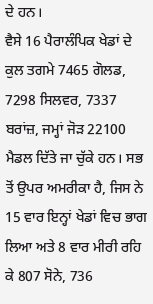ਦੇ ਹਨ।
ਵੈਸੇ 16 ਪੈਰਾਲੰਪਿਕ ਖੇਡਾਂ ਦੇ ਕੁਲ ਤਗਮੇ 7465 ਗੋਲਡ, 7298 ਸਿਲਵਰ, 7337 ਬਰਾਂਜ਼, ਜਮ੍ਹਾਂ ਜੋੜ 22100 ਮੈਡਲ ਦਿੱਤੇ ਜਾ ਚੁੱਕੇ ਹਨ। ਸਭ ਤੋਂ ਉਪਰ ਅਮਰੀਕਾ ਹੈ, ਜਿਸ ਨੇ 15 ਵਾਰ ਇਨ੍ਹਾਂ ਖੇਡਾਂ ਵਿਚ ਭਾਗ ਲਿਆ ਅਤੇ 8 ਵਾਰ ਮੀਰੀ ਰਹਿ ਕੇ 807 ਸੋਨੇ, 736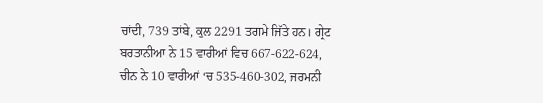ਚਾਂਦੀ, 739 ਤਾਂਬੇ, ਕੁਲ 2291 ਤਗਮੇ ਜਿੱਤੇ ਹਨ। ਗ੍ਰੇਟ ਬਰਤਾਨੀਆ ਨੇ 15 ਵਾਰੀਆਂ ਵਿਚ 667-622-624, ਚੀਨ ਨੇ 10 ਵਾਰੀਆਂ ‘ਚ 535-460-302, ਜਰਮਨੀ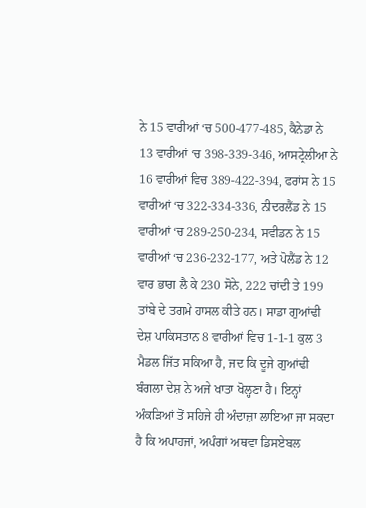ਨੇ 15 ਵਾਰੀਆਂ ‘ਚ 500-477-485, ਕੈਨੇਡਾ ਨੇ 13 ਵਾਰੀਆਂ ‘ਚ 398-339-346, ਆਸਟ੍ਰੇਲੀਆ ਨੇ 16 ਵਾਰੀਆਂ ਵਿਚ 389-422-394, ਫਰਾਂਸ ਨੇ 15 ਵਾਰੀਆਂ ‘ਚ 322-334-336, ਨੀਦਰਲੈਂਡ ਨੇ 15 ਵਾਰੀਆਂ ‘ਚ 289-250-234, ਸਵੀਡਨ ਨੇ 15 ਵਾਰੀਆਂ ‘ਚ 236-232-177, ਅਤੇ ਪੋਲੈਂਡ ਨੇ 12 ਵਾਰ ਭਾਗ ਲੈ ਕੇ 230 ਸੋਨੇ, 222 ਚਾਂਦੀ ਤੇ 199 ਤਾਂਬੇ ਦੇ ਤਗਮੇ ਹਾਸਲ ਕੀਤੇ ਹਨ। ਸਾਡਾ ਗੁਆਂਢੀ ਦੇਸ਼ ਪਾਕਿਸਤਾਨ 8 ਵਾਰੀਆਂ ਵਿਚ 1-1-1 ਕੁਲ 3 ਮੈਡਲ ਜਿੱਤ ਸਕਿਆ ਹੈ, ਜਦ ਕਿ ਦੂਜੇ ਗੁਆਂਢੀ ਬੰਗਲਾ ਦੇਸ਼ ਨੇ ਅਜੇ ਖਾਤਾ ਖੋਲ੍ਹਣਾ ਹੈ। ਇਨ੍ਹਾਂ ਅੰਕੜਿਆਂ ਤੋਂ ਸਹਿਜੇ ਹੀ ਅੰਦਾਜ਼ਾ ਲਾਇਆ ਜਾ ਸਕਦਾ ਹੈ ਕਿ ਅਪਾਹਜਾਂ, ਅਪੰਗਾਂ ਅਥਵਾ ਡਿਸਏਬਲ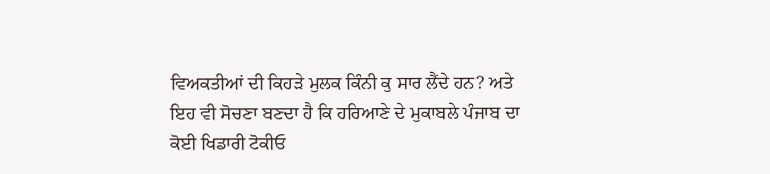ਵਿਅਕਤੀਆਂ ਦੀ ਕਿਹੜੇ ਮੁਲਕ ਕਿੰਨੀ ਕੁ ਸਾਰ ਲੈਂਦੇ ਹਨ? ਅਤੇ ਇਹ ਵੀ ਸੋਚਣਾ ਬਣਦਾ ਹੈ ਕਿ ਹਰਿਆਣੇ ਦੇ ਮੁਕਾਬਲੇ ਪੰਜਾਬ ਦਾ ਕੋਈ ਖਿਡਾਰੀ ਟੋਕੀਓ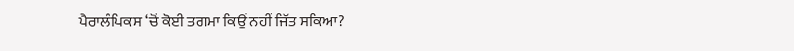ਪੈਰਾਲੰਪਿਕਸ ‘ਚੋਂ ਕੋਈ ਤਗਮਾ ਕਿਉਂ ਨਹੀਂ ਜਿੱਤ ਸਕਿਆ?